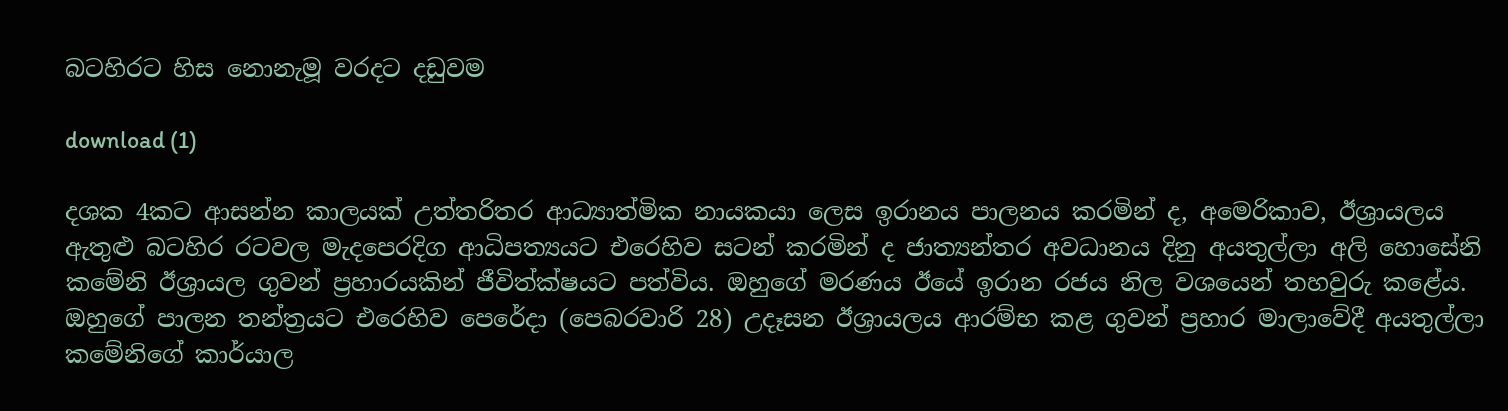බටහිරට හිස නොනැමූ වරදට දඩුවම

download (1)

දශක 4කට ආසන්න කාලයක් උත්තරිතර ආධ්‍යාත්මික නායකයා ලෙස ඉරානය පාලනය කරමින් ද, අමෙරිකාව, ඊශ්‍රායලය ඇතුළු බටහිර රටවල මැදපෙරදිග ආධිපත්‍යයට එරෙහිව සටන් කරමින් ද ජාත්‍යන්තර අවධානය දිනු අයතුල්ලා අලි හොසේනි කමේනි ඊශ්‍රායල ගුවන් ප්‍රහාරයකින් ජීවිත්ක්ෂයට පත්විය. ඔහුගේ මරණය ඊයේ ඉරාන රජය නිල වශයෙන් තහවුරු කළේය. ඔහුගේ පාලන තන්ත්‍රයට එරෙහිව පෙරේදා (පෙබරවාරි 28) උදෑසන ඊශ්‍රායලය ආරම්භ කළ ගුවන් ප්‍රහාර මාලාවේදී අයතුල්ලා කමේනිගේ කාර්යාල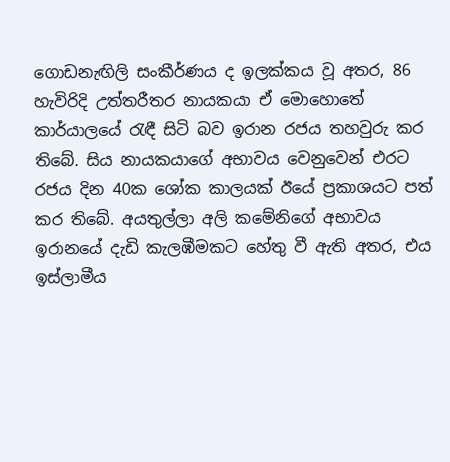ගොඩනැඟිලි සංකීර්ණය ද ඉලක්කය වූ අතර, 86 හැවිරිදි උත්තරීතර නායකයා ඒ මොහොතේ කාර්යාලයේ රැඳී සිටි බව ඉරාන රජය තහවුරු කර තිබේ. සිය නායකයාගේ අභාවය වෙනුවෙන් එරට රජය දින 40ක ශෝක කාලයක් ඊයේ ප්‍රකාශයට පත් කර තිබේ. අයතුල්ලා අලි කමේනිගේ අභාවය ඉරානයේ දැඩි කැලඹීමකට හේතු වී ඇති අතර, එය ඉස්ලාමීය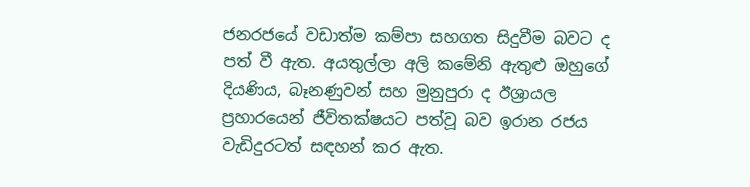ජනරජයේ වඩාත්ම කම්පා සහගත සිදුවීම බවට ද පත් වී ඇත. අයතුල්ලා අලි කමේනි ඇතුළු ඔහුගේ දියණිය, බෑනණුවන් සහ මුනුපුරා ද ඊශ්‍රායල ප්‍රහාරයෙන් ජීවිතක්ෂයට පත්වූ බව ඉරාන රජය වැඩිදුරටත් සඳහන් කර ඇත.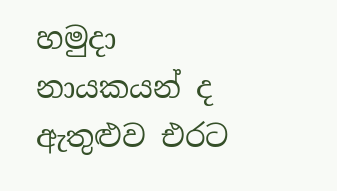හමුදා නායකයන් ද ඇතුළුව එරට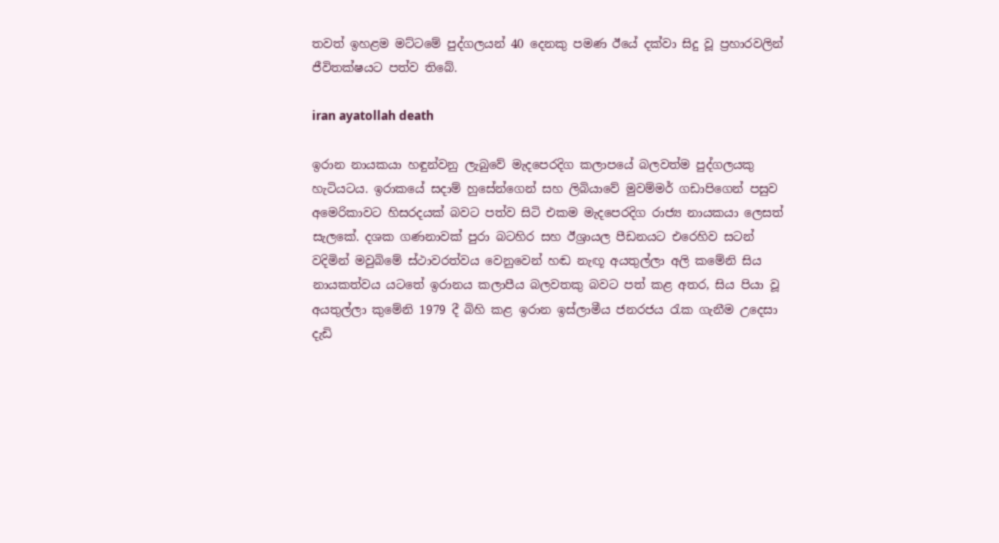තවත් ඉහළම මට්ටමේ පුද්ගලයන් 40 දෙනකු පමණ ඊයේ දක්වා සිදු වූ ප්‍රහාරවලින් ජීවිතක්ෂයට පත්ව තිබේ.

iran ayatollah death

ඉරාන නායකයා හඳුන්වනු ලැබුවේ මැදපෙරදිග කලාපයේ බලවත්ම පුද්ගලයකු හැටියටය. ඉරාකයේ සදාම් හුසේන්ගෙන් සහ ලිබියාවේ මුවම්මර් ගඩාපිගෙන් පසුව අමෙරිකාවට හිසරදයක් බවට පත්ව සිටි එකම මැදපෙරදිග රාජ්‍ය නායකයා ලෙසත් සැලකේ. දශක ගණනාවක් පුරා බටහිර සහ ඊශ්‍රායල පීඩනයට එරෙහිව සටන් වදිමින් මවුබිමේ ස්ථාවරත්වය වෙනුවෙන් හඬ නැඟූ අයතුල්ලා අලි කමේනි සිය නායකත්වය යටතේ ඉරානය කලාපීය බලවතකු බවට පත් කළ අතර, සිය පියා වූ අයතුල්ලා කුමේනි 1979 දී බිහි කළ ඉරාන ඉස්ලාමීය ජනරජය රැක ගැනීම උදෙසා දැඩි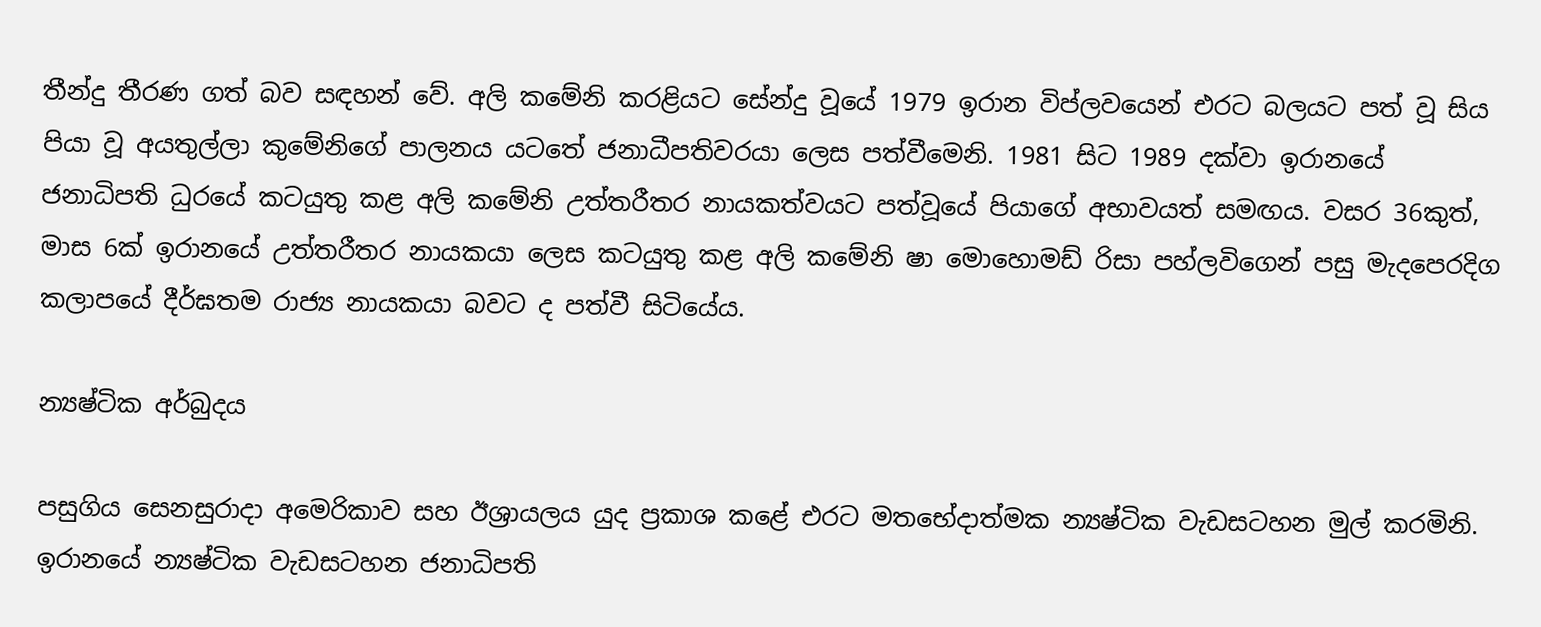තීන්දු තීරණ ගත් බව සඳහන් වේ. අලි කමේනි කරළියට සේන්දු වූයේ 1979 ඉරාන විප්ලවයෙන් එරට බලයට පත් වූ සිය පියා වූ අයතුල්ලා කුමේනිගේ පාලනය යටතේ ජනාධීපතිවරයා ලෙස පත්වීමෙනි. 1981 සිට 1989 දක්වා ඉරානයේ ජනාධිපති ධුරයේ කටයුතු කළ අලි කමේනි උත්තරීතර නායකත්වයට පත්වූයේ පියාගේ අභාවයත් සමඟය. වසර 36කුත්, මාස 6ක් ඉරානයේ උත්තරීතර නායකයා ලෙස කටයුතු කළ අලි කමේනි ෂා මොහොමඩ් රිසා පහ්ලවිගෙන් පසු මැදපෙරදිග කලාපයේ දීර්ඝතම රාජ්‍ය නායකයා බවට ද පත්වී සිටියේය.

න්‍යෂ්ටික අර්බුදය

පසුගිය සෙනසුරාදා අමෙරිකාව සහ ඊශ්‍රායලය යුද ප්‍රකාශ කළේ එරට මතභේදාත්මක න්‍යෂ්ටික වැඩසටහන මුල් කරමිනි. ඉරානයේ න්‍යෂ්ටික වැඩසටහන ජනාධිපති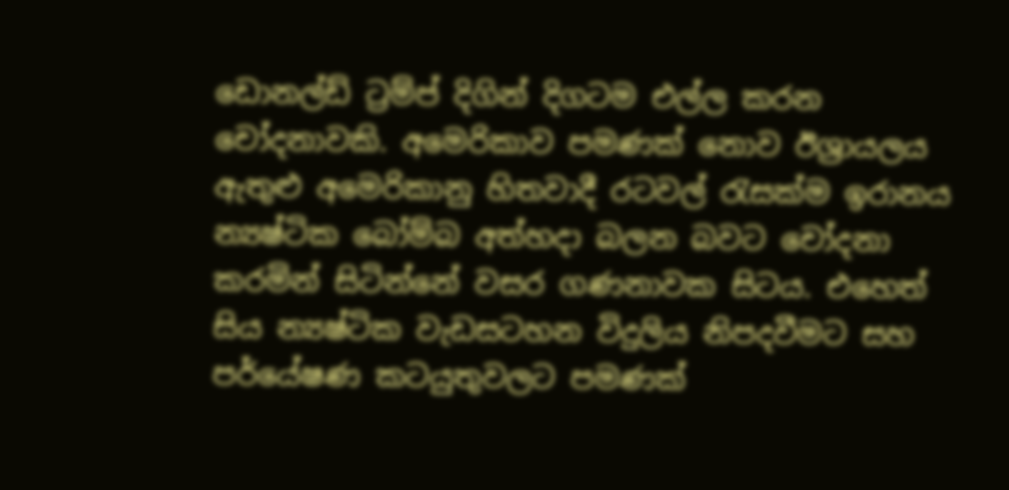ඩොනල්ඩ් ට්‍රම්ප් දිගින් දිගටම එල්ල කරන චෝදනාවකි. අමෙරිකාව පමණක් නොව ඊශ්‍රායලය ඇතුළු අමෙරිකානු හිතවාදී රටවල් රැසක්ම ඉරානය න්‍යෂ්ටික බෝම්බ අත්හදා බලන බවට චෝදනා කරමින් සිටින්නේ වසර ගණනාවක සිටය. එහෙත් සිය න්‍යෂ්ටික වැඩසටහන විදුලිය නිපදවීමට සහ පර්යේෂණ කටයුතුවලට පමණක්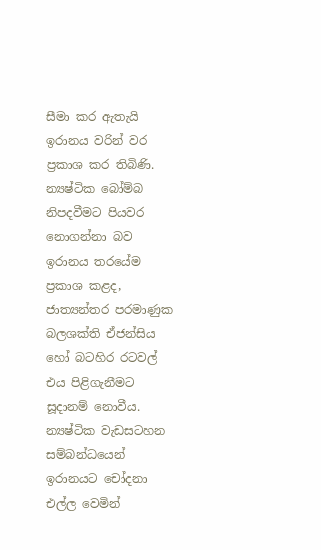සීමා කර ඇතැයි ඉරානය වරින් වර ප්‍රකාශ කර තිබිණි. න්‍යෂ්ටික බෝම්බ නිපදවීමට පියවර නොගන්නා බව ඉරානය තරයේම ප්‍රකාශ කළද, ජාත්‍යන්තර පරමාණුක බලශක්ති ඒජන්සිය හෝ බටහිර රටවල් එය පිළිගැනීමට සූදානම් නොවීය. න්‍යෂ්ටික වැඩසටහන සම්බන්ධයෙන් ඉරානයට චෝදනා එල්ල වෙමින්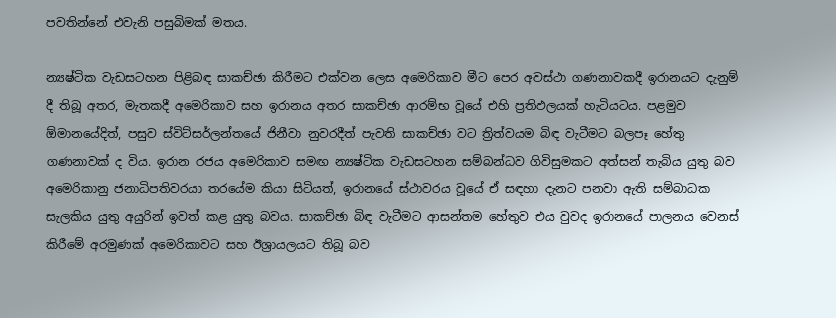පවතින්නේ එවැනි පසුබිමක් මතය.

න්‍යෂ්ටික වැඩසටහන පිළිබඳ සාකච්ඡා කිරීමට එක්වන ලෙස අමෙරිකාව මීට පෙර අවස්ථා ගණනාවකදී ඉරානයට දැනුම් දී තිබූ අතර, මැතකදී අමෙරිකාව සහ ඉරානය අතර සාකච්ඡා ආරම්භ වූයේ එහි ප්‍රතිඵලයක් හැටියටය. පළමුව ඕමානයේදිත්, පසුව ස්විට්සර්ලන්තයේ ජිනීවා නුවරදීත් පැවති සාකච්ඡා වට ත්‍රිත්වයම බිඳ වැටීමට බලපෑ හේතු ගණනාවක් ද විය. ඉරාන රජය අමෙරිකාව සමඟ න්‍යෂ්ටික වැඩසටහන සම්බන්ධව ගිවිසුමකට අත්සන් තැබිය යුතු බව අමෙරිකානු ජනාධිපතිවරයා තරයේම කියා සිටියත්, ඉරානයේ ස්ථාවරය වූයේ ඒ සඳහා දැනට පනවා ඇති සම්බාධක සැලකිය යුතු අයුරින් ඉවත් කළ යුතු බවය. සාකච්ඡා බිඳ වැටීමට ආසන්තම හේතුව එය වුවද ඉරානයේ පාලනය වෙනස් කිරීමේ අරමුණක් අමෙරිකාවට සහ ඊශ්‍රායලයට තිබූ බව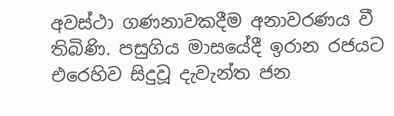අවස්ථා ගණනාවකදීම අනාවරණය වී තිබිණි. පසුගිය මාසයේදී ඉරාන රජයට එරෙහිව සිදුවූ දැවැන්ත ජන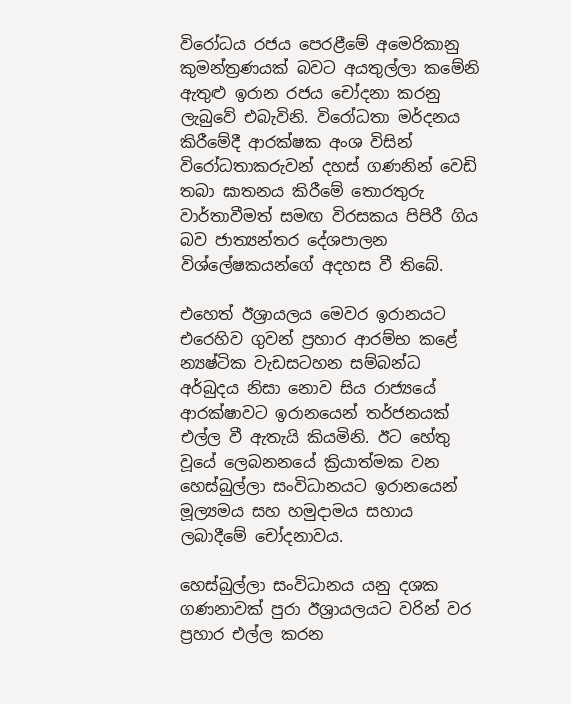විරෝධය රජය පෙරළීමේ අමෙරිකානු කුමන්ත්‍රණයක් බවට අයතුල්ලා කමේනි ඇතුළු ඉරාන රජය චෝදනා කරනු ලැබුවේ එබැවිනි. විරෝධතා මර්දනය කිරීමේදී ආරක්ෂක අංශ විසින් විරෝධතාකරුවන් දහස් ගණනින් වෙඩි තබා ඝාතනය කිරීමේ තොරතුරු වාර්තාවීමත් සමඟ විරසකය පිපිරී ගිය බව ජාත්‍යන්තර දේශපාලන විශ්ලේෂකයන්ගේ අදහස වී තිබේ.

එහෙත් ඊශ්‍රායලය මෙවර ඉරානයට එරෙහිව ගුවන් ප්‍රහාර ආරම්භ කළේ න්‍යෂ්ටික වැඩසටහන සම්බන්ධ අර්බුදය නිසා නොව සිය රාජ්‍යයේ ආරක්ෂාවට ඉරානයෙන් තර්ජනයක් එල්ල වී ඇතැයි කියමිනි. ඊට හේතු වූයේ ලෙබනනයේ ක්‍රියාත්මක වන හෙස්බුල්ලා සංවිධානයට ඉරානයෙන් මූල්‍යමය සහ හමුදාමය සහාය ලබාදීමේ චෝදනාවය.

හෙස්බුල්ලා සංවිධානය යනු දශක ගණනාවක් පුරා ඊශ්‍රායලයට වරින් වර ප්‍රහාර එල්ල කරන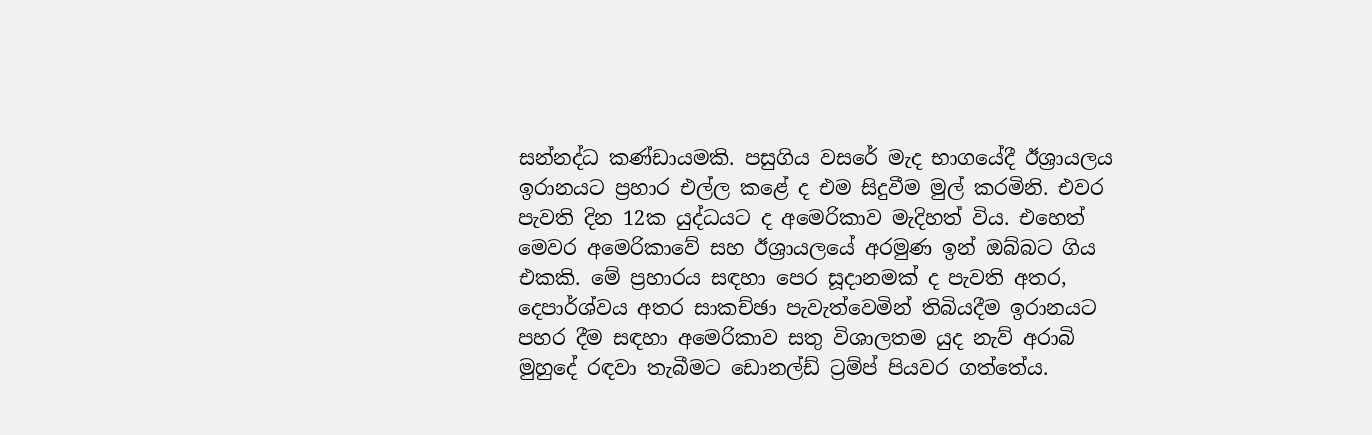සන්නද්ධ කණ්ඩායමකි. පසුගිය වසරේ මැද භාගයේදී ඊශ්‍රායලය ඉරානයට ප්‍රහාර එල්ල කළේ ද එම සිදුවීම මුල් කරමිනි. එවර පැවති දින 12ක යුද්ධයට ද අමෙරිකාව මැදිහත් විය. එහෙත් මෙවර අමෙරිකාවේ සහ ඊශ්‍රායලයේ අරමුණ ඉන් ඔබ්බට ගිය එකකි. මේ ප්‍රහාරය සඳහා පෙර සූදානමක් ද පැවති අතර, දෙපාර්ශ්වය අතර සාකච්ඡා පැවැත්වෙමින් තිබියදීම ඉරානයට පහර දීම සඳහා අමෙරිකාව සතු විශාලතම යුද නැව් අරාබි මුහුදේ රඳවා තැබීමට ඩොනල්ඩ් ට්‍රම්ප් පියවර ගත්තේය.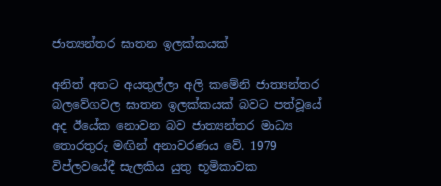ජාත්‍යන්තර ඝාතන ඉලක්කයක්

අනිත් අතට අයතුල්ලා අලි කමේනි ජාත්‍යන්තර බලවේගවල ඝාතන ඉලක්කයක් බවට පත්වූයේ අද ඊයේක නොවන බව ජාත්‍යන්තර මාධ්‍ය තොරතුරු මඟින් අනාවරණය වේ. 1979 විප්ලවයේදී සැලකිය යුතු භූමිකාවක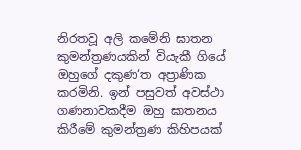නිරතවූ අලි කමේනි ඝාතන කුමන්ත්‍රණයකින් වියැකී ගියේ ඔහුගේ දකුණ‘ත අප්‍රාණික කරමිනි. ඉන් පසුවත් අවස්ථා ගණනාවකදීම ඔහු ඝාතනය කිරීමේ කුමන්ත්‍රණ කිහිපයක්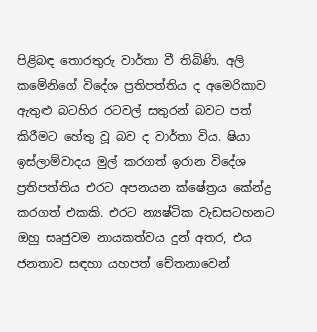පිළිබඳ තොරතුරු වාර්තා වී තිබිණි. අලි කමේනිගේ විදේශ ප්‍රතිපත්තිය ද අමෙරිකාව ඇතුළු බටහිර රටවල් සතුරන් බවට පත් කිරීමට හේතු වූ බව ද වාර්තා විය. ෂියා ඉස්ලාම්වාදය මුල් කරගත් ඉරාන විදේශ ප්‍රතිපත්තිය එරට අපනයන ක්ෂේත්‍රය කේන්ද්‍ර කරගත් එකකි. එරට න්‍යෂ්ටික වැඩසටහනට ඔහු සෘජුවම නායකත්වය දුන් අතර, එය ජනතාව සඳහා යහපත් චේතනාවෙන්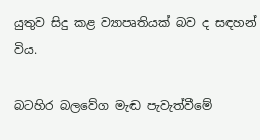යුතුව සිදු කළ ව්‍යාපෘතියක් බව ද සඳහන් විය.

බටහිර බලවේග මැඬ පැවැත්වීමේ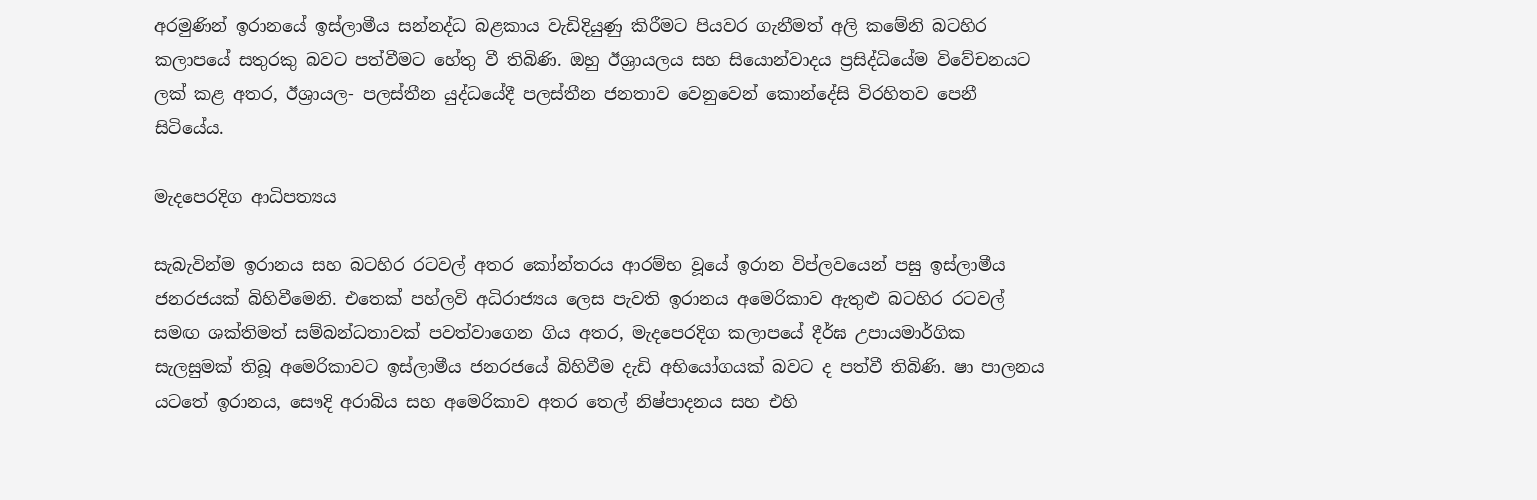අරමුණින් ඉරානයේ ඉස්ලාමීය සන්නද්ධ බළකාය වැඩිදියුණු කිරීමට පියවර ගැනීමත් අලි කමේනි බටහිර කලාපයේ සතුරකු බවට පත්වීමට හේතු වී තිබිණි. ඔහු ඊශ්‍රායලය සහ සියොන්වාදය ප්‍රසිද්ධියේම විවේචනයට ලක් කළ අතර, ඊශ්‍රායල- පලස්තීන යුද්ධයේදී පලස්තීන ජනතාව වෙනුවෙන් කොන්දේසි විරහිතව පෙනී සිටියේය.

මැදපෙරදිග ආධිපත්‍යය

සැබැවින්ම ඉරානය සහ බටහිර රටවල් අතර කෝන්තරය ආරම්භ වූයේ ඉරාන විප්ලවයෙන් පසු ඉස්ලාමීය ජනරජයක් බිහිවීමෙනි. එතෙක් පහ්ලවි අධිරාජ්‍යය ලෙස පැවති ඉරානය අමෙරිකාව ඇතුළු බටහිර රටවල් සමඟ ශක්තිමත් සම්බන්ධතාවක් පවත්වාගෙන ගිය අතර, මැදපෙරදිග කලාපයේ දීර්ඝ උපායමාර්ගික සැලසුමක් තිබූ අමෙරිකාවට ඉස්ලාමීය ජනරජයේ බිහිවීම දැඩි අභියෝගයක් බවට ද පත්වී තිබිණි. ෂා පාලනය යටතේ ඉරානය, සෞදි අරාබිය සහ අමෙරිකාව අතර තෙල් නිෂ්පාදනය සහ එහි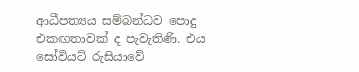ආධීපත්‍යය සම්බන්ධව පොදු එකඟතාවක් ද පැවැතිණි. එය සෝවියට් රුසියාවේ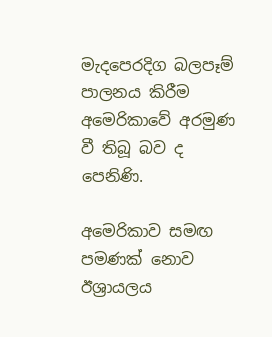මැදපෙරදිග බලපෑම් පාලනය කිරීම අමෙරිකාවේ අරමුණ වී තිබූ බව ද පෙනිණි.

අමෙරිකාව සමඟ පමණක් නොව ඊශ්‍රායලය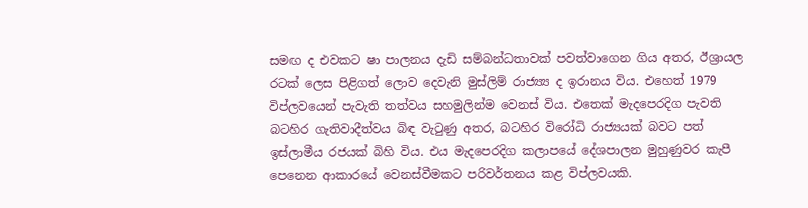සමඟ ද එවකට ෂා පාලනය දැඩි සම්බන්ධතාවක් පවත්වාගෙන ගිය අතර, ඊශ්‍රායල රටක් ලෙස පිළිගත් ලොව දෙවැනි මුස්ලිම් රාජ්‍ය්‍ය ද ඉරානය විය. එහෙත් 1979 විප්ලවයෙන් පැවැති තත්වය සහමුලින්ම වෙනස් විය. එතෙක් මැදපෙරදිග පැවති බටහිර ගැතිවාදීත්වය බිඳ වැටුණු අතර, බටහිර විරෝධි රාජ්‍යයක් බවට පත් ඉස්ලාමීය රජයක් බිහි විය. එය මැදපෙරදිග කලාපයේ දේශපාලන මුහුණුවර කැපී පෙනෙන ආකාරයේ වෙනස්වීමකට පරිවර්තනය කළ විප්ලවයකි.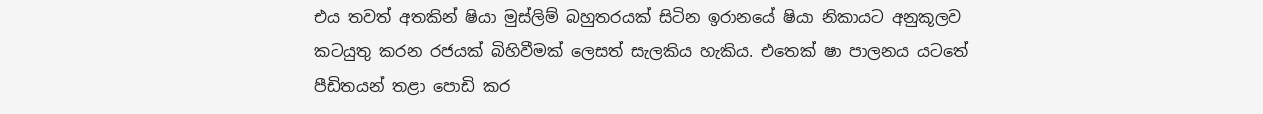එය තවත් අතකින් ෂියා මුස්ලිම් බහුතරයක් සිටින ඉරානයේ ෂියා නිකායට අනුකූලව කටයුතු කරන රජයක් බිහිවීමක් ලෙසත් සැලකිය හැකිය. එතෙක් ෂා පාලනය යටතේ පීඩිතයන් තළා පොඩි කර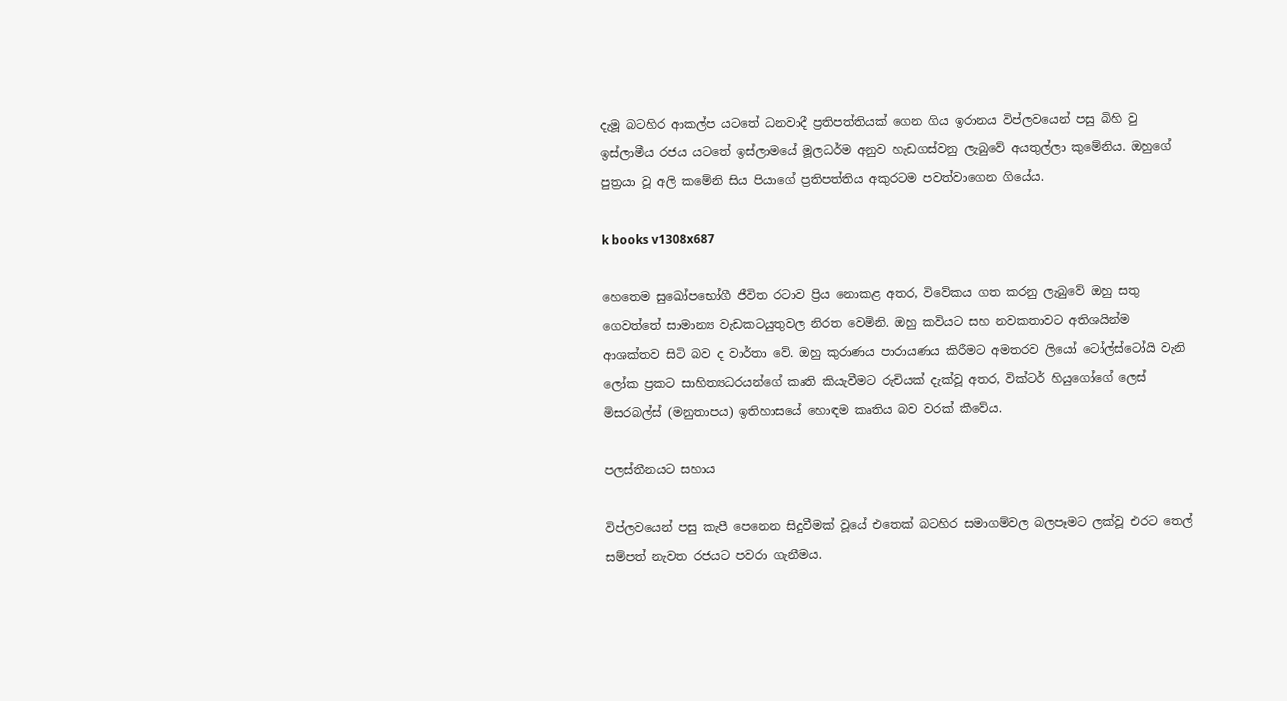දැමූ බටහිර ආකල්ප යටතේ ධනවාදී ප්‍රතිපත්තියක් ගෙන ගිය ඉරානය විප්ලවයෙන් පසු බිහි වු ඉස්ලාමීය රජය යටතේ ඉස්ලාමයේ මූලධර්ම අනුව හැඩගස්වනු ලැබුවේ අයතුල්ලා කුමේනිය. ඔහුගේ පුත්‍රයා වූ අලි කමේනි සිය පියාගේ ප්‍රතිපත්තිය අකුරටම පවත්වාගෙන ගියේය.

k books v1308x687

හෙතෙම සුඛෝපභෝගී ජීවිත රටාව ප්‍රිය නොකළ අතර, විවේකය ගත කරනු ලැබුවේ ඔහු සතු ගෙවත්තේ සාමාන්‍ය වැඩකටයුතුවල නිරත වෙමිනි. ඔහු කවියට සහ නවකතාවට අතිශයින්ම ආශක්තව සිටි බව ද වාර්තා වේ. ඔහු කුරාණය පාරායණය කිරීමට අමතරව ලියෝ ටෝල්ස්ටෝයි වැනි ලෝක ප්‍රකට සාහිත්‍යධරයන්ගේ කෘති කියැවීමට රුචියක් දැක්වූ අතර, වික්ටර් හියුගෝගේ ලෙස් මිසරබල්ස් (මනුතාපය) ඉතිහාසයේ හොඳම කෘතිය බව වරක් කීවේය.

පලස්තීනයට සහාය

විප්ලවයෙන් පසු කැපී පෙනෙන සිදුවීමක් වූයේ එතෙක් බටහිර සමාගම්වල බලපෑමට ලක්වූ එරට තෙල් සම්පත් නැවත රජයට පවරා ගැනීමය.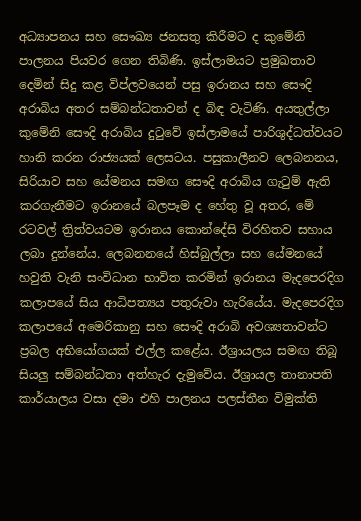අධ්‍යාපනය සහ සෞඛ්‍ය ජනසතු කිරීමට ද කුමේනි පාලනය පියවර ගෙන තිබිණි. ඉස්ලාමයට ප්‍රමුඛතාව දෙමින් සිදු කළ විප්ලවයෙන් පසු ඉරානය සහ සෞදි අරාබිය අතර සම්බන්ධතාවන් ද බිඳ වැටිණි. අයතුල්ලා කුමේනි සෞදි අරාබිය දුටුවේ ඉස්ලාමයේ පාරිශුද්ධත්වයට හානි කරන රාජ්‍යයක් ලෙසටය. පසුකාලීනව ලෙබනනය, සිරියාව සහ යේමනය සමඟ සෞදි අරාබිය ගැටුම් ඇති කරගැනීමට ඉරානයේ බලපෑම ද හේතු වූ අතර, මේ රටවල් ත්‍රිත්වයටම ඉරානය කොන්දේසි විරහිතව සහාය ලබා දුන්නේය. ලෙබනනයේ හිස්බුල්ලා සහ යේමනයේ හවුති වැනි සංවිධාන භාවිත කරමින් ඉරානය මැදපෙරදිග කලාපයේ සිය ආධිපත්‍යය පතුරුවා හැරියේය. මැදපෙරදිග කලාපයේ අමෙරිකානු සහ සෞදි අරාබි අවශ්‍යතාවන්ට ප්‍රබල අභියෝගයක් එල්ල කළේය. ඊශ්‍රායලය සමඟ තිබූ සියලු සම්බන්ධතා අත්හැර දැමුවේය. ඊශ්‍රායල තානාපති කාර්යාලය වසා දමා එහි පාලනය පලස්තීන විමුක්ති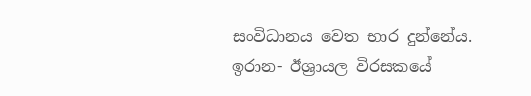සංවිධානය වෙත භාර දුන්නේය. ඉරාන- ඊශ්‍රායල විරසකයේ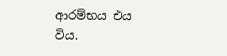ආරම්භය එය විය.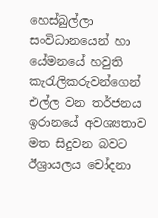හෙස්බුල්ලා සංවිධානයෙන් හා යේමනයේ හවුති කැරැලිකරුවන්ගෙන් එල්ල වන තර්ජනය ඉරානයේ අවශ්‍යතාව මත සිදුවන බවට ඊශ්‍රායලය චෝදනා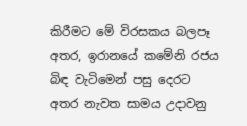කිරීමට මේ විරසකය බලපෑ අතර, ඉරානයේ කමේනි රජය බිඳ වැටිමෙන් පසු දෙරට අතර නැවත සාමය උදාවනු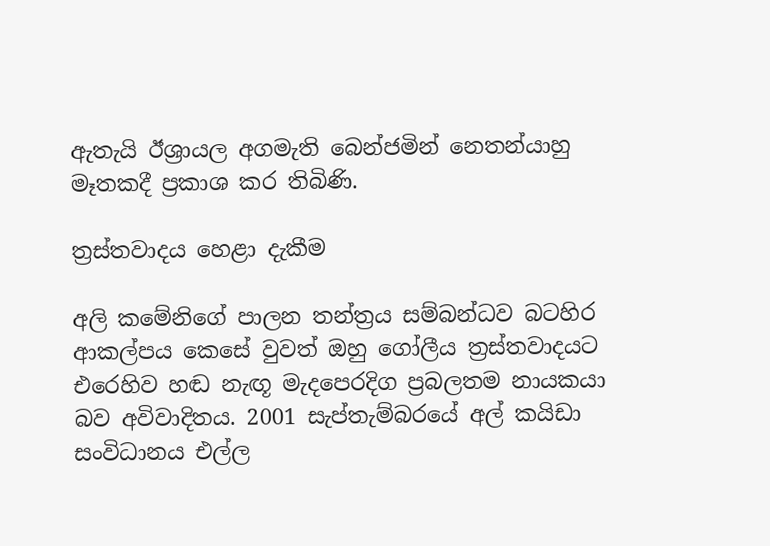ඇතැයි ඊශ්‍රායල අගමැති බෙන්ජමින් නෙතන්යාහු මෑතකදී ප්‍රකාශ කර තිබිණි.

ත්‍රස්තවාදය හෙළා දැකීම

අලි කමේනිගේ පාලන තන්ත්‍රය සම්බන්ධව බටහිර ආකල්පය කෙසේ වුවත් ඔහු ගෝලීය ත්‍රස්තවාදයට එරෙහිව හඬ නැඟූ මැදපෙරදිග ප්‍රබලතම නායකයා බව අවිවාදිතය. 2001 සැප්තැම්බරයේ අල් කයිඩා සංවිධානය එල්ල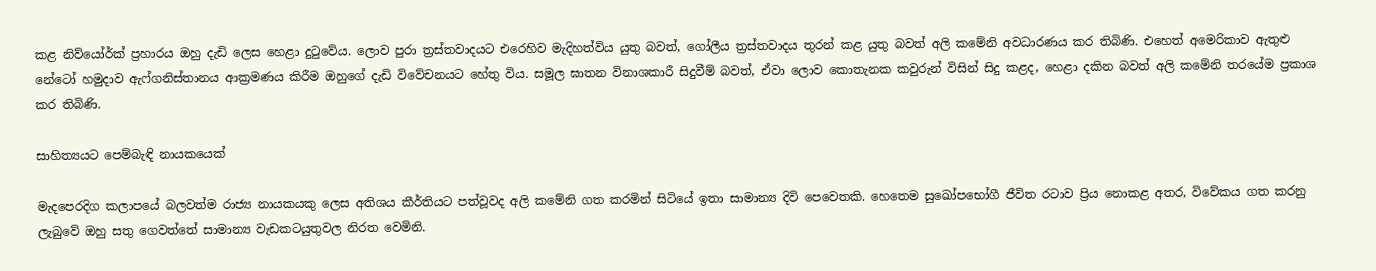කළ නිව්යෝර්ක් ප්‍රහාරය ඔහු දැඩි ලෙස හෙළා දුටුවේය. ලොව පුරා ත්‍රස්තවාදයට එරෙහිව මැදිහත්විය යුතු බවත්, ගෝලීය ත්‍රස්තවාදය තුරන් කළ යුතු බවත් අලි කමේනි අවධාරණය කර තිබිණි. එහෙත් අමෙරිකාව ඇතුළු නේටෝ හමුදාව ඇෆ්ගනිස්තානය ආක්‍රමණය කිරීම ඔහුගේ දැඩි විවේචනයට හේතු විය. සමූල ඝාතන විනාශකාරී සිදුවීම් බවත්, ඒවා ලොව කොතැනක කවුරුන් විසින් සිදු කළද, හෙළා දකින බවත් අලි කමේනි තරයේම ප්‍රකාශ කර තිබිණි.

සාහිත්‍යයට පෙම්බැඳි නායකයෙක්

මැදපෙරදිග කලාපයේ බලවත්ම රාජ්‍ය නායකයකු ලෙස අතිශය කීර්තියට පත්වූවද අලි කමේනි ගත කරමින් සිටියේ ඉතා සාමාන්‍ය දිවි පෙවෙතකි. හෙතෙම සුඛෝපභෝගී ජීවිත රටාව ප්‍රිය නොකළ අතර, විවේකය ගත කරනු ලැබුවේ ඔහු සතු ගෙවත්තේ සාමාන්‍ය වැඩකටයුතුවල නිරත වෙමිනි.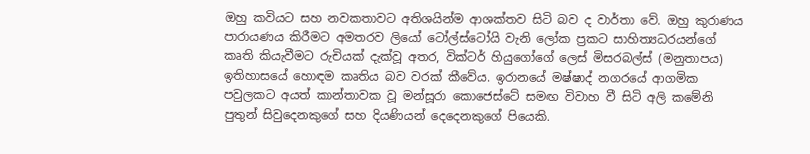ඔහු කවියට සහ නවකතාවට අතිශයින්ම ආශක්තව සිටි බව ද වාර්තා වේ. ඔහු කුරාණය පාරායණය කිරීමට අමතරව ලියෝ ටෝල්ස්ටෝයි වැනි ලෝක ප්‍රකට සාහිත්‍යධරයන්ගේ කෘති කියැවීමට රුචියක් දැක්වූ අතර, වික්ටර් හියුගෝගේ ලෙස් මිසරබල්ස් (මනුතාපය) ඉතිහාසයේ හොඳම කෘතිය බව වරක් කීවේය. ඉරානයේ මෂ්ෂාද් නගරයේ ආගමික පවුලකට අයත් කාන්තාවක වූ මන්සූරා කොජෙස්ටේ සමඟ විවාහ වී සිටි අලි කමේනි පුතුන් සිවුදෙනකුගේ සහ දියණියන් දෙදෙනකුගේ පියෙකි.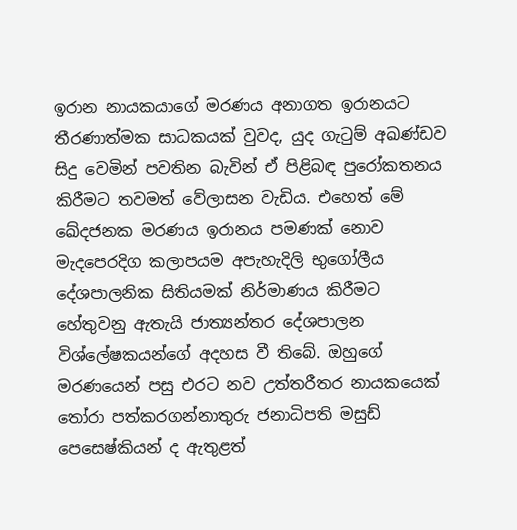ඉරාන නායකයාගේ මරණය අනාගත ඉරානයට තීරණාත්මක සාධකයක් වුවද, යුද ගැටුම් අඛණ්ඩව සිදු වෙමින් පවතින බැවින් ඒ පිළිබඳ පුරෝකතනය කිරීමට තවමත් වේලාසන වැඩිය. එහෙත් මේ ඛේදජනක මරණය ඉරානය පමණක් නොව මැදපෙරදිග කලාපයම අපැහැදිලි භුගෝලීය දේශපාලනික සිතියමක් නිර්මාණය කිරීමට හේතුවනු ඇතැයි ජාත්‍යන්තර දේශපාලන විශ්ලේෂකයන්ගේ අදහස වී තිබේ. ඔහුගේ මරණයෙන් පසු එරට නව උත්තරීතර නායකයෙක් තෝරා පත්කරගන්නාතුරු ජනාධිපති මසුඩ් පෙසෙෂ්කියන් ද ඇතුළත්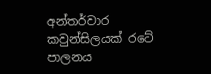අන්තර්වාර කවුන්සිලයක් රටේ පාලනය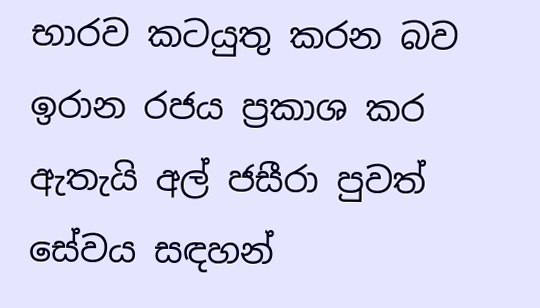භාරව කටයුතු කරන බව ඉරාන රජය ප්‍රකාශ කර ඇතැයි අල් ජසීරා පුවත් සේවය සඳහන්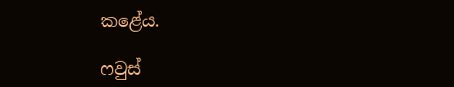කළේය.

ෆවුස්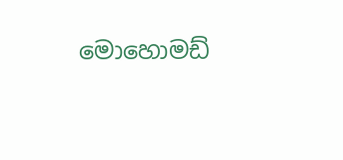මොහොමඩ්